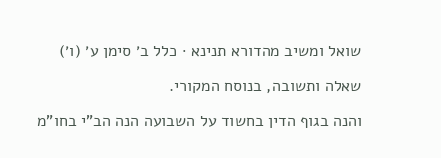שואל ומשיב מהדורא תנינא · כלל ב׳ סימן ע׳ (ו׳)

שאלה ותשובה, בנוסח המקורי.

והנה בגוף הדין בחשוד על השבועה הנה הב"י בחו"מ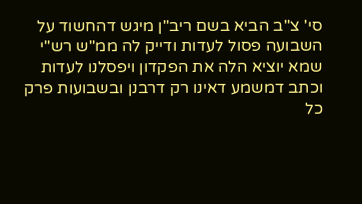סי' צ"ב הביא בשם ריב"ן מיגש דהחשוד על השבועה פסול לעדות ודייק לה ממ"ש רש"י שמא יוציא הלה את הפקדון ויפסלנו לעדות וכתב דמשמע דאינו רק דרבנן ובשבועות פרק כל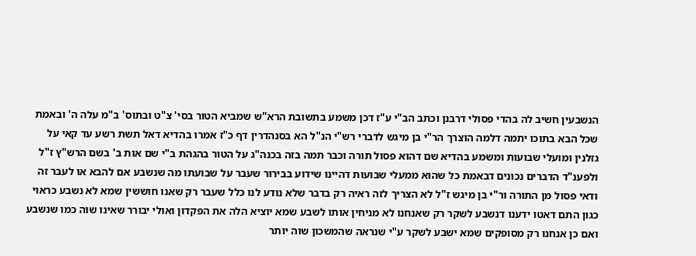הנשבעין חשיב לה בהדי פסולי דרבנן וכתב הב"י ע"ז דכן משמע בתשובת הרא"ש שמביא הטור בסי' צ"ט ובתוס' ב"מ עלה ה' ובאמת שכל הבא בתוכו יתמה דלמה הוצרך הר"י בן מיגש לדברי רש"י הנ"ל הא בסנהדרין דף כ"ז אמרו בהדיא דאל תשת רשע עד קאי על גזלנין ומועלי שבועות ומשמע בהדיא שם דהוא פסול תורה וכבר תמה בזה בכנה"ג על הטור בהגהת ב"י שם אות ב' בשם הרש"ץ ז"ל ולפענ"ד הדברים נכונים דבאמת כל שהוא ממעלי שבועות דהיינו שידוע בבירור שעבר על שבועתו מה שנשבע אם להבא או לעבר זה ודאי פסול מן התורה ור"י בן מיגש ז"ל לא הצריך לזה ראיה רק בדבר שלא נודע לנו כלל שעבר רק שאנו חוששין שמא לא נשבע כראוי כגון התם דאטו ידענו דנשבע לשקר רק שאנחנו לא מניחין אותו לשבע שמא יוציא הלה את הפקדון ואולי יבורר שאינו שוה כמו שנשבע ואם כן אנחנו רק מסופקים שמא ישבע לשקר ע"י שנראה שהמשכון שוה יותר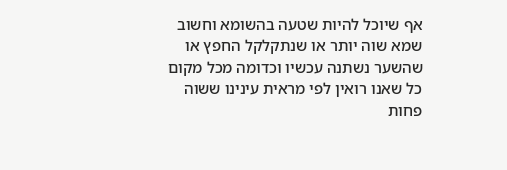אף שיוכל להיות שטעה בהשומא וחשוב שמא שוה יותר או שנתקלקל החפץ או שהשער נשתנה עכשיו וכדומה מכל מקום כל שאנו רואין לפי מראית עינינו ששוה פחות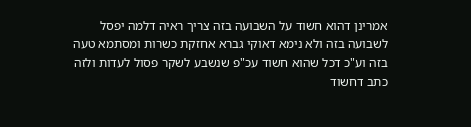אמרינן דהוא חשוד על השבועה בזה צריך ראיה דלמה יפסל לשבועה בזה ולא נימא דאוקי גברא אחזקת כשרות ומסתמא טעה בזה וע"כ דכל שהוא חשוד עכ"פ שנשבע לשקר פסול לעדות ולזה כתב דחשוד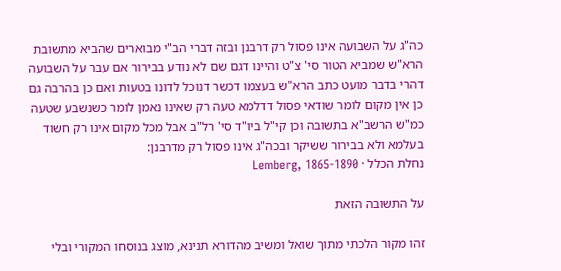כה"ג על השבועה אינו פסול רק דרבנן ובזה דברי הב"י מבוארים שהביא מתשובת הרא"ש שמביא הטור סי' צ"ט והיינו דגם שם לא נודע בבירור אם עבר על השבועה דהרי בדבר מועט כתב הרא"ש בעצמו דכשר דנוכל לדונו בטעות ואם כן בהרבה גם כן אין מקום לומר שודאי פסול דדלמא טעה רק שאינו נאמן לומר כשנשבע שטעה כמ"ש הרשב"א בתשובה וכן קי"ל ביו"ד סי' רל"ב אבל מכל מקום אינו רק חשוד בעלמא ולא בבירור ששיקר ובכה"ג אינו פסול רק מדרבנן:
נחלת הכלל · Lemberg, 1865-1890

על התשובה הזאת

זהו מקור הלכתי מתוך שואל ומשיב מהדורא תנינא, מוצג בנוסחו המקורי ובלי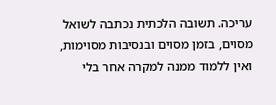עריכה. תשובה הלכתית נכתבה לשואל מסוים, בזמן מסוים ובנסיבות מסוימות, ואין ללמוד ממנה למקרה אחר בלי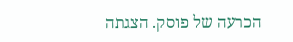הכרעה של פוסק. הצגתה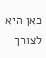כאן היא לצורך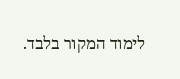לימוד המקור בלבד.